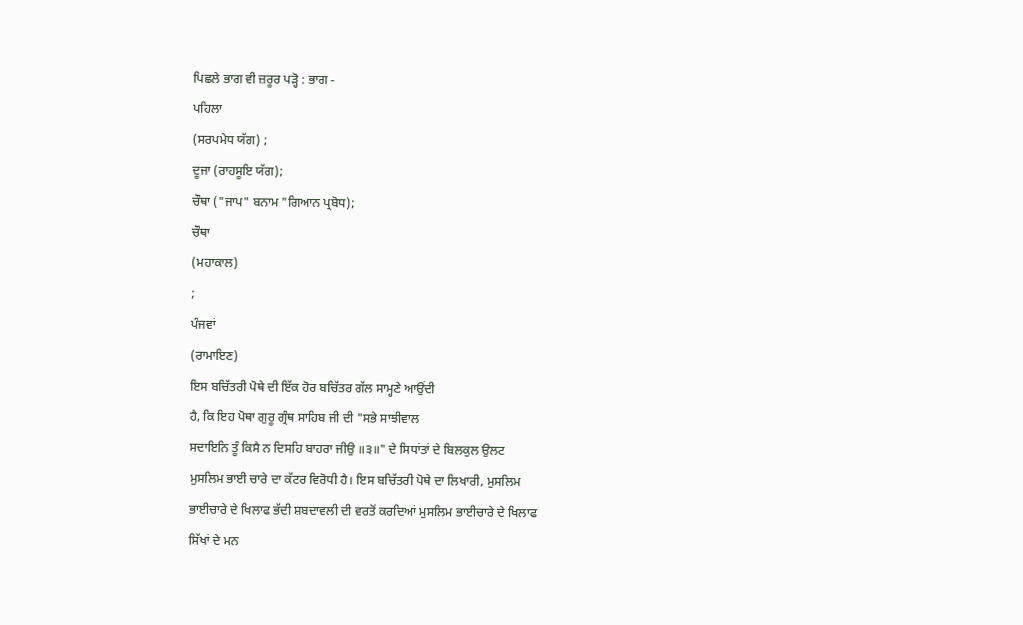ਪਿਛਲੇ ਭਾਗ ਵੀ ਜ਼ਰੂਰ ਪੜ੍ਹੋ : ਭਾਗ -
ਪਹਿਲਾ
(ਸਰਪਮੇਧ ਯੱਗ) ;
ਦੂਜਾ (ਰਾਹਸੂਇ ਯੱਗ);
ਚੌਥਾ ("ਜਾਪ" ਬਨਾਮ "ਗਿਆਨ ਪ੍ਰਬੋਧ);
ਚੌਥਾ
(ਮਹਾਕਾਲ)
;
ਪੰਜਵਾਂ
(ਰਾਮਾਇਣ)
ਇਸ ਬਚਿੱਤਰੀ ਪੋਥੇ ਦੀ ਇੱਕ ਹੋਰ ਬਚਿੱਤਰ ਗੱਲ ਸਾਮ੍ਹਣੇ ਆਉਂਦੀ
ਹੈ, ਕਿ ਇਹ ਪੋਥਾ ਗੁਰੂ ਗ੍ਰੰਥ ਸਾਹਿਬ ਜੀ ਦੀ "ਸਭੇ ਸਾਝੀਵਾਲ
ਸਦਾਇਨਿ ਤੂੰ ਕਿਸੈ ਨ ਦਿਸਹਿ ਬਾਹਰਾ ਜੀਉ ॥੩॥" ਦੇ ਸਿਧਾਂਤਾਂ ਦੇ ਬਿਲਕੁਲ ਉਲਟ
ਮੁਸਲਿਮ ਭਾਈ ਚਾਰੇ ਦਾ ਕੱਟਰ ਵਿਰੋਧੀ ਹੈ। ਇਸ ਬਚਿੱਤਰੀ ਪੋਥੇ ਦਾ ਲਿਖਾਰੀ, ਮੁਸਲਿਮ
ਭਾਈਚਾਰੇ ਦੇ ਖਿਲਾਫ ਭੱਦੀ ਸ਼ਬਦਾਵਲੀ ਦੀ ਵਰਤੋਂ ਕਰਦਿਆਂ ਮੁਸਲਿਮ ਭਾਈਚਾਰੇ ਦੇ ਖਿਲਾਫ
ਸਿੱਖਾਂ ਦੇ ਮਨ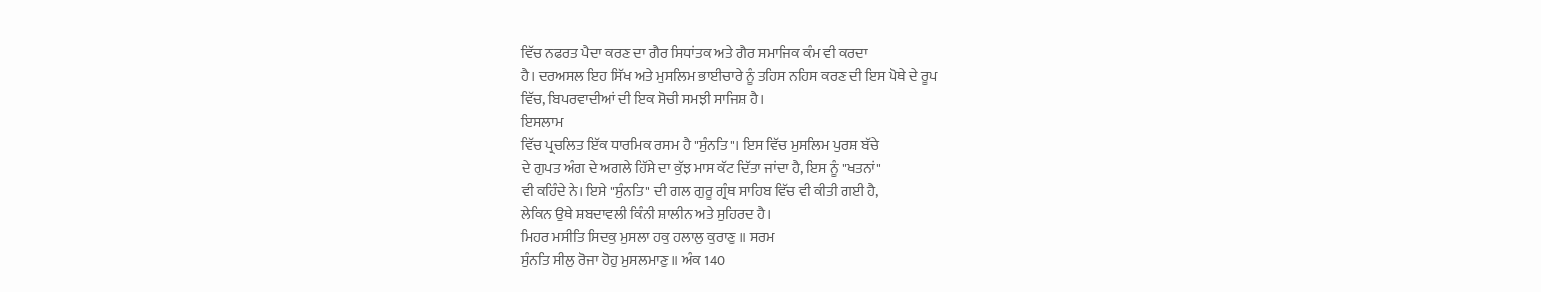ਵਿੱਚ ਨਫਰਤ ਪੈਦਾ ਕਰਣ ਦਾ ਗੈਰ ਸਿਧਾਂਤਕ ਅਤੇ ਗੈਰ ਸਮਾਜਿਕ ਕੰਮ ਵੀ ਕਰਦਾ
ਹੈ। ਦਰਅਸਲ ਇਹ ਸਿੱਖ ਅਤੇ ਮੁਸਲਿਮ ਭਾਈਚਾਰੇ ਨੂੰ ਤਹਿਸ ਨਹਿਸ ਕਰਣ ਦੀ ਇਸ ਪੋਥੇ ਦੇ ਰੂਪ
ਵਿੱਚ, ਬਿਪਰਵਾਦੀਆਂ ਦੀ ਇਕ ਸੋਚੀ ਸਮਝੀ ਸਾਜਿਸ਼ ਹੈ।
ਇਸਲਾਮ
ਵਿੱਚ ਪ੍ਰਚਲਿਤ ਇੱਕ ਧਾਰਮਿਕ ਰਸਮ ਹੈ "ਸੁੰਨਤਿ"। ਇਸ ਵਿੱਚ ਮੁਸਲਿਮ ਪੁਰਸ਼ ਬੱਚੇ
ਦੇ ਗੁਪਤ ਅੰਗ ਦੇ ਅਗਲੇ ਹਿੱਸੇ ਦਾ ਕੁੱਝ ਮਾਸ ਕੱਟ ਦਿੱਤਾ ਜਾਂਦਾ ਹੈ, ਇਸ ਨੂੰ "ਖਤਨਾਂ"
ਵੀ ਕਹਿੰਦੇ ਨੇ। ਇਸੇ "ਸੁੰਨਤਿ" ਦੀ ਗਲ ਗੁਰੂ ਗ੍ਰੰਥ ਸਾਹਿਬ ਵਿੱਚ ਵੀ ਕੀਤੀ ਗਈ ਹੈ,
ਲੇਕਿਨ ਉਥੇ ਸ਼ਬਦਾਵਲੀ ਕਿੰਨੀ ਸ਼ਾਲੀਨ ਅਤੇ ਸੁਹਿਰਦ ਹੈ।
ਮਿਹਰ ਮਸੀਤਿ ਸਿਦਕੁ ਮੁਸਲਾ ਹਕੁ ਹਲਾਲੁ ਕੁਰਾਣੁ ॥ ਸਰਮ
ਸੁੰਨਤਿ ਸੀਲੁ ਰੋਜਾ ਹੋਹੁ ਮੁਸਲਮਾਣੁ ॥ ਅੰਕ 140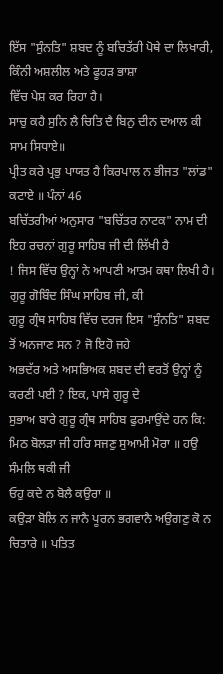ਇੱਸ "ਸੁੰਨਤਿ" ਸ਼ਬਦ ਨੂੰ ਬਚਿਤੱਰੀ ਪੋਥੇ ਦਾ ਲਿਖਾਰੀ, ਕਿੰਨੀ ਅਸ਼ਲੀਲ ਅਤੇ ਫੂਹੜ ਭਾਸ਼ਾ
ਵਿੱਚ ਪੇਸ਼ ਕਰ ਰਿਹਾ ਹੈ।
ਸਾਚੁ ਕਹੈ ਸੁਨਿ ਲੈ ਚਿਤਿ ਦੈ ਬਿਨੁ ਦੀਨ ਦਆਲ ਕੀ ਸਾਮ ਸਿਧਾਏ॥
ਪ੍ਰੀਤ ਕਰੇ ਪ੍ਰਭੁ ਪਾਯਤ ਹੈ ਕਿਰਪਾਲ ਨ ਭੀਜਤ "ਲਾਂਡ" ਕਟਾਏ ॥ ਪੰਨਾਂ 46
ਬਚਿੱਤਰੀਆਂ ਅਨੁਸਾਰ "ਬਚਿੱਤਰ ਨਾਟਕ" ਨਾਮ ਦੀ ਇਹ ਰਚਨਾਂ ਗੁਰੂ ਸਾਹਿਬ ਜੀ ਦੀ ਲਿੱਖੀ ਹੈ
! ਜਿਸ ਵਿੱਚ ਉਨ੍ਹਾਂ ਨੇ ਆਪਣੀ ਆਤਮ ਕਥਾ ਲਿਖੀ ਹੈ। ਗੁਰੂ ਗੋਬਿੰਦ ਸਿੰਘ ਸਾਹਿਬ ਜੀ, ਕੀ
ਗੁਰੂ ਗ੍ਰੰਥ ਸਾਹਿਬ ਵਿੱਚ ਦਰਜ ਇਸ "ਸੁੰਨਤਿ" ਸ਼ਬਦ ਤੋਂ ਅਨਜਾਣ ਸਨ ? ਜੋ ਇਹੋ ਜਹੇ
ਅਭਦੱਰ ਅਤੇ ਅਸਭਿਅਕ ਸ਼ਬਦ ਦੀ ਵਰਤੋਂ ਉਨ੍ਹਾਂ ਨੂੰ ਕਰਣੀ ਪਈ ? ਇਕ, ਪਾਸੇ ਗੁਰੂ ਦੇ
ਸੁਭਾਅ ਬਾਰੇ ਗੁਰੂ ਗ੍ਰੰਥ ਸਾਹਿਬ ਫੁਰਮਾਉਂਦੇ ਹਨ ਕਿ:
ਮਿਠ ਬੋਲੜਾ ਜੀ ਹਰਿ ਸਜਣੁ ਸੁਆਮੀ ਮੋਰਾ ॥ ਹਉ ਸੰਮਲਿ ਥਕੀ ਜੀ
ਓਹੁ ਕਦੇ ਨ ਬੋਲੈ ਕਉਰਾ ॥
ਕਉੜਾ ਬੋਲਿ ਨ ਜਾਨੈ ਪੂਰਨ ਭਗਵਾਨੈ ਅਉਗਣੁ ਕੋ ਨ ਚਿਤਾਰੇ ॥ ਪਤਿਤ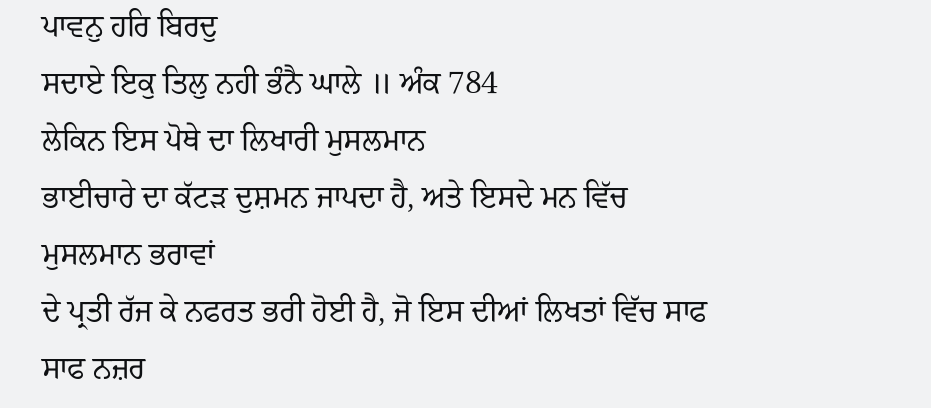ਪਾਵਨੁ ਹਰਿ ਬਿਰਦੁ
ਸਦਾਏ ਇਕੁ ਤਿਲੁ ਨਹੀ ਭੰਨੈ ਘਾਲੇ ॥ ਅੰਕ 784
ਲੇਕਿਨ ਇਸ ਪੋਥੇ ਦਾ ਲਿਖਾਰੀ ਮੁਸਲਮਾਨ
ਭਾਈਚਾਰੇ ਦਾ ਕੱਟੜ ਦੁਸ਼ਮਨ ਜਾਪਦਾ ਹੈ, ਅਤੇ ਇਸਦੇ ਮਨ ਵਿੱਚ ਮੁਸਲਮਾਨ ਭਰਾਵਾਂ
ਦੇ ਪ੍ਰਤੀ ਰੱਜ ਕੇ ਨਫਰਤ ਭਰੀ ਹੋਈ ਹੈ, ਜੋ ਇਸ ਦੀਆਂ ਲਿਖਤਾਂ ਵਿੱਚ ਸਾਫ ਸਾਫ ਨਜ਼ਰ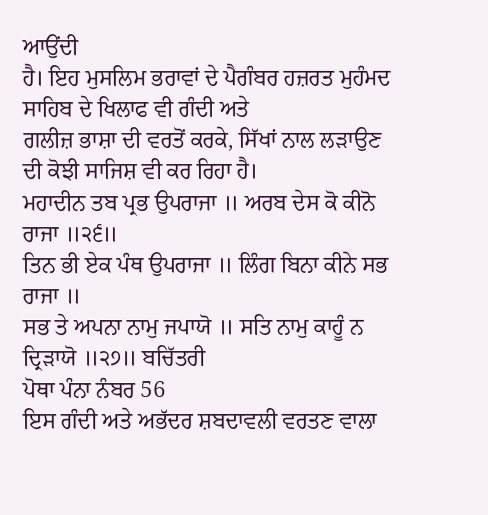ਆਉਂਦੀ
ਹੈ। ਇਹ ਮੁਸਲਿਮ ਭਰਾਵਾਂ ਦੇ ਪੈਗੰਬਰ ਹਜ਼ਰਤ ਮੁਹੰਮਦ ਸਾਹਿਬ ਦੇ ਖਿਲਾਫ ਵੀ ਗੰਦੀ ਅਤੇ
ਗਲੀਜ਼ ਭਾਸ਼ਾ ਦੀ ਵਰਤੋਂ ਕਰਕੇ, ਸਿੱਖਾਂ ਨਾਲ ਲੜਾਉਣ ਦੀ ਕੋਝੀ ਸਾਜਿਸ਼ ਵੀ ਕਰ ਰਿਹਾ ਹੈ।
ਮਹਾਦੀਨ ਤਬ ਪ੍ਰਭ ਉਪਰਾਜਾ ॥ ਅਰਬ ਦੇਸ ਕੋ ਕੀਨੋ ਰਾਜਾ ॥੨੬॥
ਤਿਨ ਭੀ ਏਕ ਪੰਥ ਉਪਰਾਜਾ ॥ ਲਿੰਗ ਬਿਨਾ ਕੀਨੇ ਸਭ ਰਾਜਾ ॥
ਸਭ ਤੇ ਅਪਨਾ ਨਾਮੁ ਜਪਾਯੋ ॥ ਸਤਿ ਨਾਮੁ ਕਾਹੂੰ ਨ ਦ੍ਰਿੜਾਯੋ ॥੨੭॥ ਬਚਿੱਤਰੀ
ਪੋਥਾ ਪੰਨਾ ਨੰਬਰ 56
ਇਸ ਗੰਦੀ ਅਤੇ ਅਭੱਦਰ ਸ਼ਬਦਾਵਲੀ ਵਰਤਣ ਵਾਲਾ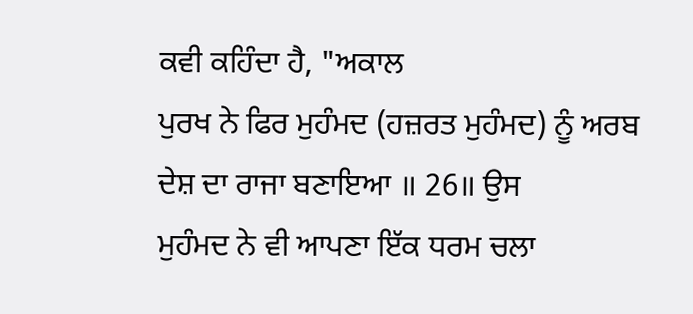ਕਵੀ ਕਹਿੰਦਾ ਹੈ, "ਅਕਾਲ
ਪੁਰਖ ਨੇ ਫਿਰ ਮੁਹੰਮਦ (ਹਜ਼ਰਤ ਮੁਹੰਮਦ) ਨੂੰ ਅਰਬ ਦੇਸ਼ ਦਾ ਰਾਜਾ ਬਣਾਇਆ ॥ 26॥ ਉਸ
ਮੁਹੰਮਦ ਨੇ ਵੀ ਆਪਣਾ ਇੱਕ ਧਰਮ ਚਲਾ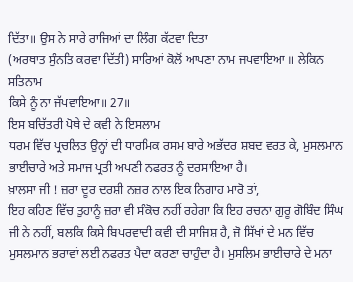ਦਿੱਤਾ॥ ਉਸ ਨੇ ਸਾਰੇ ਰਾਜਿਆਂ ਦਾ ਲਿੰਗ ਕੱਟਵਾ ਦਿਤਾ
(ਅਰਥਾਤ ਸੁੰਨਤਿ ਕਰਵਾ ਦਿੱਤੀ) ਸਾਰਿਆਂ ਕੋਲੋਂ ਆਪਣਾ ਨਾਮ ਜਪਵਾਇਆ ॥ ਲੇਕਿਨ ਸਤਿਨਾਮ
ਕਿਸੇ ਨੂੰ ਨਾ ਜੱਪਵਾਇਆ॥ 27॥
ਇਸ ਬਚਿੱਤਰੀ ਪੋਥੇ ਦੇ ਕਵੀ ਨੇ ਇਸਲਾਮ
ਧਰਮ ਵਿੱਚ ਪ੍ਰਚਲਿਤ ਉਨ੍ਹਾਂ ਦੀ ਧਾਰਮਿਕ ਰਸਮ ਬਾਰੇ ਅਭੱਦਰ ਸ਼ਬਦ ਵਰਤ ਕੇ, ਮੁਸਲਮਾਨ
ਭਾਈਚਾਰੇ ਅਤੇ ਸਮਾਜ ਪ੍ਰਤੀ ਅਪਣੀ ਨਫਰਤ ਨੂੰ ਦਰਸਾਇਆ ਹੈ।
ਖ਼ਾਲਸਾ ਜੀ ! ਜ਼ਰਾ ਦੂਰ ਦਰਸ਼ੀ ਨਜ਼ਰ ਨਾਲ ਇਕ ਨਿਗਾਹ ਮਾਰੋ ਤਾਂ,
ਇਹ ਕਹਿਣ ਵਿੱਚ ਤੁਹਾਨੂੰ ਜ਼ਰਾ ਵੀ ਸੰਕੋਚ ਨਹੀਂ ਰਹੇਗਾ ਕਿ ਇਹ ਰਚਨਾ ਗੁਰੂ ਗੋਬਿੰਦ ਸਿੰਘ
ਜੀ ਨੇ ਨਹੀਂ, ਬਲਕਿ ਕਿਸੇ ਬਿਪਰਵਾਦੀ ਕਵੀ ਦੀ ਸਾਜਿਸ਼ ਹੈ, ਜੋ ਸਿੱਖਾਂ ਦੇ ਮਨ ਵਿੱਚ
ਮੁਸਲਮਾਨ ਭਰਾਵਾਂ ਲਈ ਨਫਰਤ ਪੈਦਾ ਕਰਣਾ ਚਾਹੁੰਦਾ ਹੈ। ਮੁਸਲਿਮ ਭਾਈਚਾਰੇ ਦੇ ਮਨਾ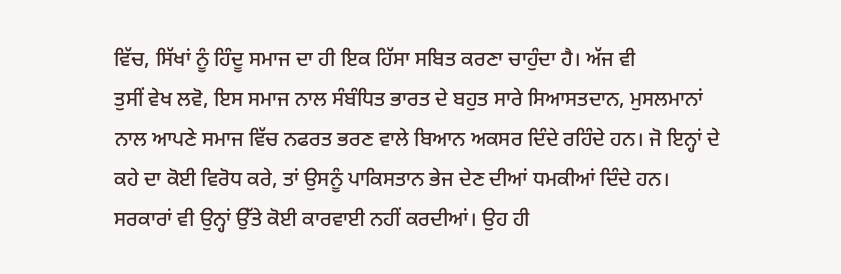ਵਿੱਚ, ਸਿੱਖਾਂ ਨੂੰ ਹਿੰਦੂ ਸਮਾਜ ਦਾ ਹੀ ਇਕ ਹਿੱਸਾ ਸਬਿਤ ਕਰਣਾ ਚਾਹੁੰਦਾ ਹੈ। ਅੱਜ ਵੀ
ਤੁਸੀਂ ਵੇਖ ਲਵੋ, ਇਸ ਸਮਾਜ ਨਾਲ ਸੰਬੰਧਿਤ ਭਾਰਤ ਦੇ ਬਹੁਤ ਸਾਰੇ ਸਿਆਸਤਦਾਨ, ਮੁਸਲਮਾਨਾਂ
ਨਾਲ ਆਪਣੇ ਸਮਾਜ ਵਿੱਚ ਨਫਰਤ ਭਰਣ ਵਾਲੇ ਬਿਆਨ ਅਕਸਰ ਦਿੰਦੇ ਰਹਿੰਦੇ ਹਨ। ਜੋ ਇਨ੍ਹਾਂ ਦੇ
ਕਹੇ ਦਾ ਕੋਈ ਵਿਰੋਧ ਕਰੇ, ਤਾਂ ਉਸਨੂੰ ਪਾਕਿਸਤਾਨ ਭੇਜ ਦੇਣ ਦੀਆਂ ਧਮਕੀਆਂ ਦਿੰਦੇ ਹਨ।
ਸਰਕਾਰਾਂ ਵੀ ਉਨ੍ਹਾਂ ਉੱਤੇ ਕੋਈ ਕਾਰਵਾਈ ਨਹੀਂ ਕਰਦੀਆਂ। ਉਹ ਹੀ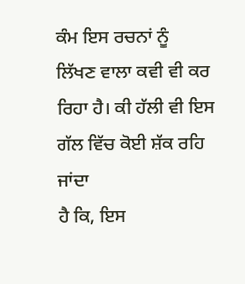ਕੰਮ ਇਸ ਰਚਨਾਂ ਨੂੰ
ਲਿੱਖਣ ਵਾਲਾ ਕਵੀ ਵੀ ਕਰ ਰਿਹਾ ਹੈ। ਕੀ ਹੱਲੀ ਵੀ ਇਸ ਗੱਲ ਵਿੱਚ ਕੋਈ ਸ਼ੱਕ ਰਹਿ ਜਾਂਦਾ
ਹੈ ਕਿ, ਇਸ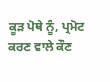ਕੂੜ ਪੋਥੇ ਨੂੰ, ਪ੍ਰਮੋਟ ਕਰਣ ਵਾਲੇ ਕੌਣ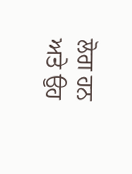ਲੋਗ ਹਨ ਅਤੇ ਉਹ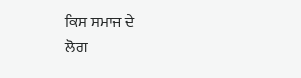ਕਿਸ ਸਮਾਜ ਦੇ
ਲੋਗ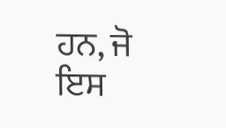ਹਨ, ਜੋ ਇਸ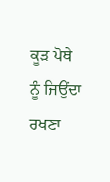ਕੂੜ ਪੋਥੇ ਨੂੰ ਜਿਉਂਦਾ ਰਖਣਾ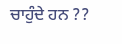ਚਾਹੁੰਦੇ ਹਨ ??